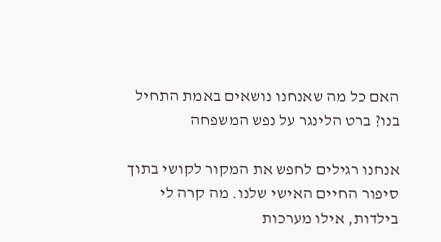האם כל מה שאנחנו נושאים באמת התחיל בנו? ברט הלינגר על נפש המשפחה

אנחנו רגילים לחפש את המקור לקושי בתוך סיפור החיים האישי שלנו. מה קרה לי בילדות, אילו מערכות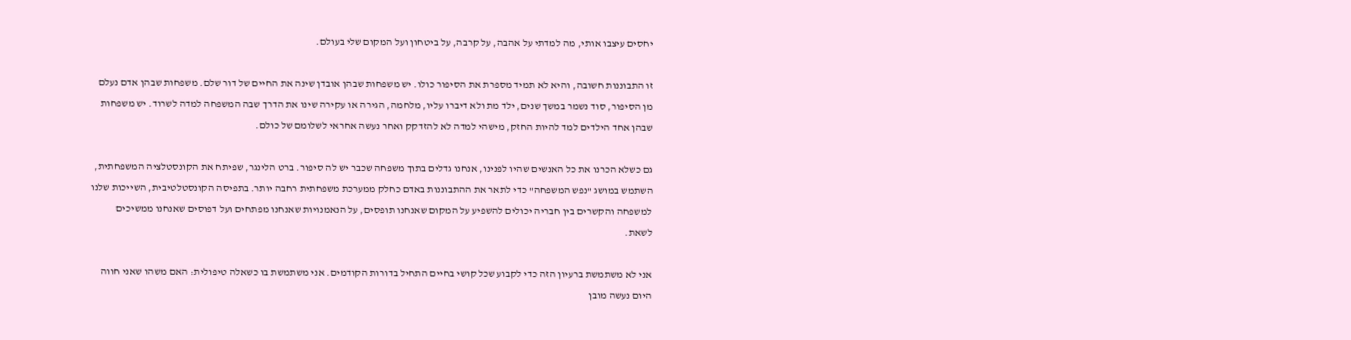יחסים עיצבו אותי, מה למדתי על אהבה, על קרבה, על ביטחון ועל המקום שלי בעולם.

זו התבוננות חשובה, והיא לא תמיד מספרת את הסיפור כולו. יש משפחות שבהן אובדן שינה את החיים של דור שלם. משפחות שבהן אדם נעלם מן הסיפור, סוד נשמר במשך שנים, ילד מת ולא דיברו עליו, מלחמה, הגירה או עקירה שינו את הדרך שבה המשפחה למדה לשרוד. יש משפחות שבהן אחד הילדים למד להיות החזק, מישהי למדה לא להזדקק ואחר נעשה אחראי לשלומם של כולם.

גם כשלא הכרנו את כל האנשים שהיו לפנינו, אנחנו גדלים בתוך משפחה שכבר יש לה סיפור. ברט הלינגר, שפיתח את הקונסטלציה המשפחתית, השתמש במושג "נפש המשפחה" כדי לתאר את ההתבוננות באדם כחלק ממערכת משפחתית רחבה יותר. בתפיסה הקונסטלטיבית, השייכות שלנו למשפחה והקשרים בין חבריה יכולים להשפיע על המקום שאנחנו תופסים, על הנאמנויות שאנחנו מפתחים ועל דפוסים שאנחנו ממשיכים לשאת.

אני לא משתמשת ברעיון הזה כדי לקבוע שכל קושי בחיים התחיל בדורות הקודמים. אני משתמשת בו כשאלה טיפולית: האם משהו שאני חווה היום נעשה מובן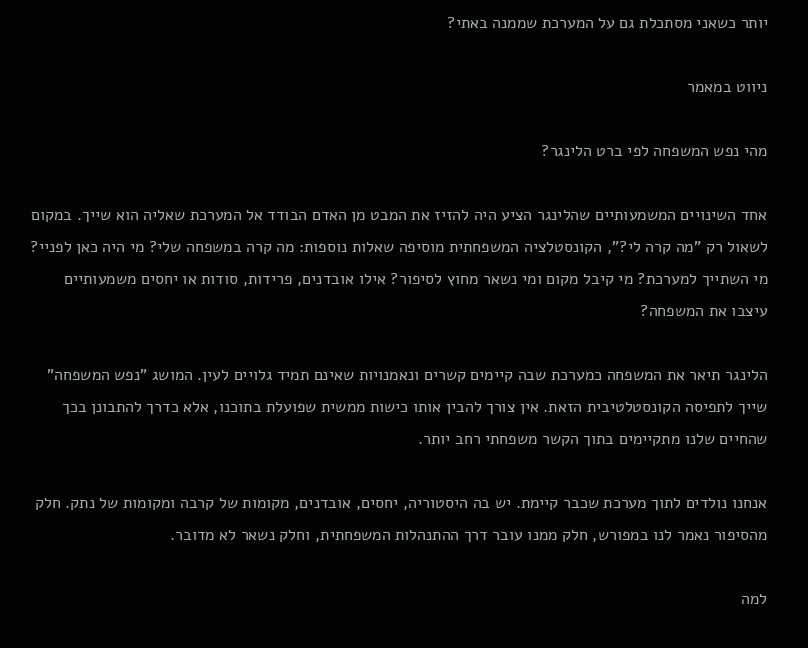יותר כשאני מסתכלת גם על המערכת שממנה באתי?

ניווט במאמר

מהי נפש המשפחה לפי ברט הלינגר?

אחד השינויים המשמעותיים שהלינגר הציע היה להזיז את המבט מן האדם הבודד אל המערכת שאליה הוא שייך. במקום לשאול רק "מה קרה לי?", הקונסטלציה המשפחתית מוסיפה שאלות נוספות: מה קרה במשפחה שלי? מי היה כאן לפניי? מי השתייך למערכת? מי קיבל מקום ומי נשאר מחוץ לסיפור? אילו אובדנים, פרידות, סודות או יחסים משמעותיים עיצבו את המשפחה?

הלינגר תיאר את המשפחה כמערכת שבה קיימים קשרים ונאמנויות שאינם תמיד גלויים לעין. המושג "נפש המשפחה" שייך לתפיסה הקונסטלטיבית הזאת. אין צורך להבין אותו כישות ממשית שפועלת בתוכנו, אלא כדרך להתבונן בכך שהחיים שלנו מתקיימים בתוך הקשר משפחתי רחב יותר.

אנחנו נולדים לתוך מערכת שכבר קיימת. יש בה היסטוריה, יחסים, אובדנים, מקומות של קרבה ומקומות של נתק. חלק מהסיפור נאמר לנו במפורש, חלק ממנו עובר דרך ההתנהלות המשפחתית, וחלק נשאר לא מדובר.

למה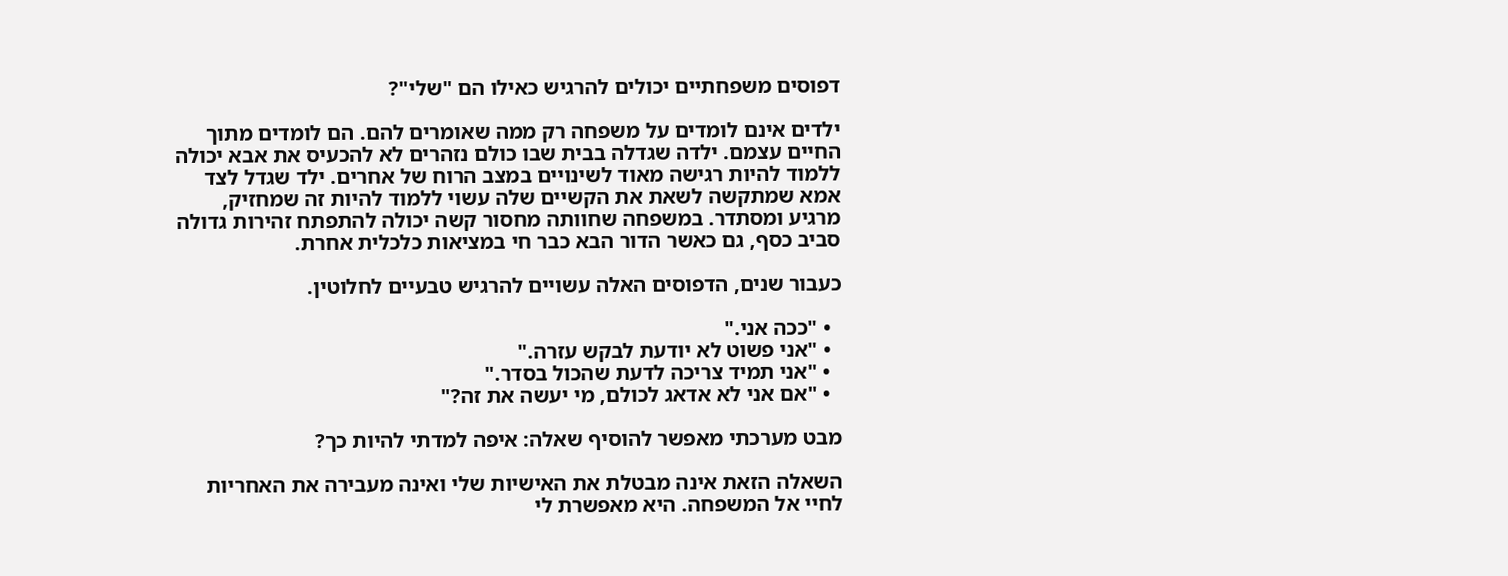דפוסים משפחתיים יכולים להרגיש כאילו הם "שלי"?

ילדים אינם לומדים על משפחה רק ממה שאומרים להם. הם לומדים מתוך החיים עצמם. ילדה שגדלה בבית שבו כולם נזהרים לא להכעיס את אבא יכולה ללמוד להיות רגישה מאוד לשינויים במצב הרוח של אחרים. ילד שגדל לצד אמא שמתקשה לשאת את הקשיים שלה עשוי ללמוד להיות זה שמחזיק, מרגיע ומסתדר. במשפחה שחוותה מחסור קשה יכולה להתפתח זהירות גדולה סביב כסף, גם כאשר הדור הבא כבר חי במציאות כלכלית אחרת.

כעבור שנים, הדפוסים האלה עשויים להרגיש טבעיים לחלוטין.

  • "ככה אני."
  • "אני פשוט לא יודעת לבקש עזרה."
  • "אני תמיד צריכה לדעת שהכול בסדר."
  • "אם אני לא אדאג לכולם, מי יעשה את זה?"

מבט מערכתי מאפשר להוסיף שאלה: איפה למדתי להיות כך?

השאלה הזאת אינה מבטלת את האישיות שלי ואינה מעבירה את האחריות לחיי אל המשפחה. היא מאפשרת לי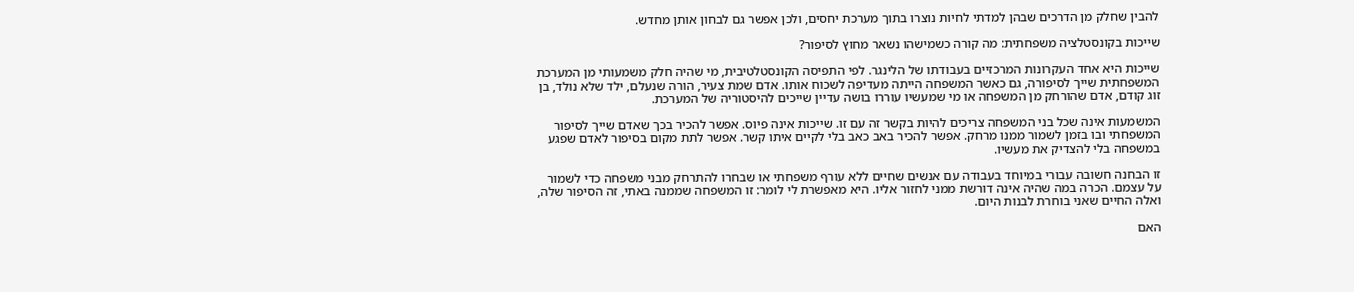להבין שחלק מן הדרכים שבהן למדתי לחיות נוצרו בתוך מערכת יחסים, ולכן אפשר גם לבחון אותן מחדש.

שייכות בקונסטלציה משפחתית: מה קורה כשמישהו נשאר מחוץ לסיפור?

שייכות היא אחד העקרונות המרכזיים בעבודתו של הלינגר. לפי התפיסה הקונסטלטיבית, מי שהיה חלק משמעותי מן המערכת המשפחתית שייך לסיפורה, גם כאשר המשפחה הייתה מעדיפה לשכוח אותו. אדם שמת צעיר, הורה שנעלם, ילד שלא נולד, בן זוג קודם, אדם שהורחק מן המשפחה או מי שמעשיו עוררו בושה עדיין שייכים להיסטוריה של המערכת.

המשמעות אינה שכל בני המשפחה צריכים להיות בקשר זה עם זו. שייכות אינה פיוס. אפשר להכיר בכך שאדם שייך לסיפור המשפחתי ובו בזמן לשמור ממנו מרחק. אפשר להכיר באב כאב בלי לקיים איתו קשר. אפשר לתת מקום בסיפור לאדם שפגע במשפחה בלי להצדיק את מעשיו.

זו הבחנה חשובה עבורי במיוחד בעבודה עם אנשים שחיים ללא עורף משפחתי או שבחרו להתרחק מבני משפחה כדי לשמור על עצמם. הכרה במה שהיה אינה דורשת ממני לחזור אליו. היא מאפשרת לי לומר: זו המשפחה שממנה באתי, זה הסיפור שלה, ואלה החיים שאני בוחרת לבנות היום.

האם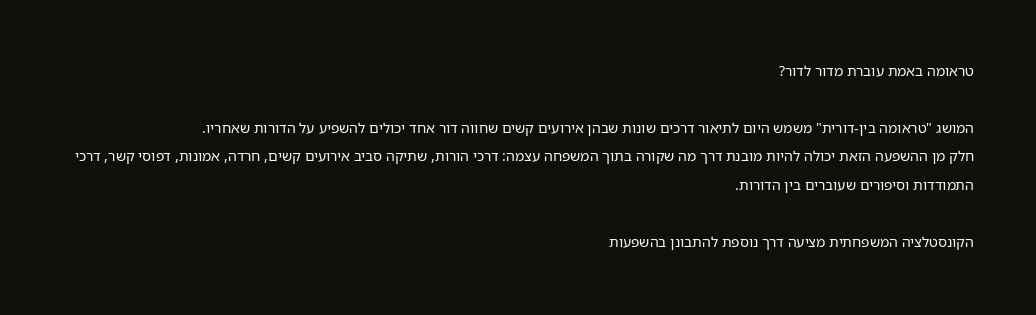טראומה באמת עוברת מדור לדור?

המושג "טראומה בין-דורית" משמש היום לתיאור דרכים שונות שבהן אירועים קשים שחווה דור אחד יכולים להשפיע על הדורות שאחריו.
חלק מן ההשפעה הזאת יכולה להיות מובנת דרך מה שקורה בתוך המשפחה עצמה: דרכי הורות, שתיקה סביב אירועים קשים, חרדה, אמונות, דפוסי קשר, דרכי התמודדות וסיפורים שעוברים בין הדורות.

הקונסטלציה המשפחתית מציעה דרך נוספת להתבונן בהשפעות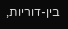בין-דוריות,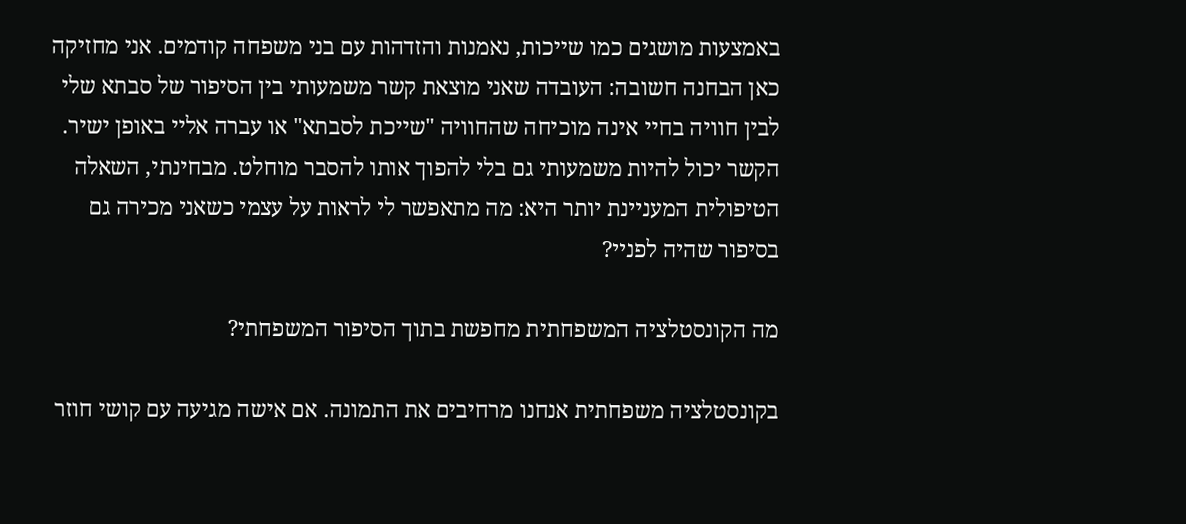באמצעות מושגים כמו שייכות, נאמנות והזדהות עם בני משפחה קודמים. אני מחזיקה כאן הבחנה חשובה: העובדה שאני מוצאת קשר משמעותי בין הסיפור של סבתא שלי לבין חוויה בחיי אינה מוכיחה שהחוויה "שייכת לסבתא" או עברה אליי באופן ישיר. הקשר יכול להיות משמעותי גם בלי להפוך אותו להסבר מוחלט. מבחינתי, השאלה הטיפולית המעניינת יותר היא: מה מתאפשר לי לראות על עצמי כשאני מכירה גם בסיפור שהיה לפניי?

מה הקונסטלציה המשפחתית מחפשת בתוך הסיפור המשפחתי?

בקונסטלציה משפחתית אנחנו מרחיבים את התמונה. אם אישה מגיעה עם קושי חוזר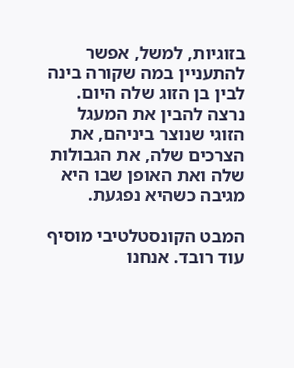בזוגיות, למשל, אפשר להתעניין במה שקורה בינה לבין בן הזוג שלה היום. נרצה להבין את המעגל הזוגי שנוצר ביניהם, את הצרכים שלה, את הגבולות שלה ואת האופן שבו היא מגיבה כשהיא נפגעת.

המבט הקונסטלטיבי מוסיף עוד רובד. אנחנו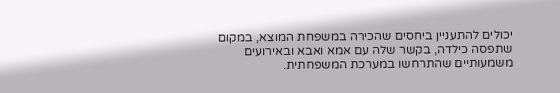יכולים להתעניין ביחסים שהכירה במשפחת המוצא, במקום שתפסה כילדה, בקשר שלה עם אמא ואבא ובאירועים משמעותיים שהתרחשו במערכת המשפחתית.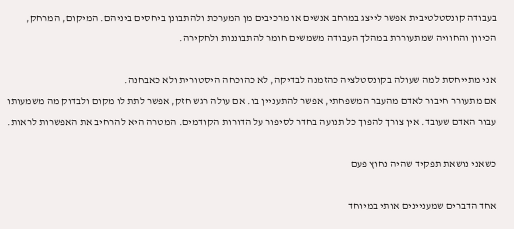בעבודה קונסטלטיבית אפשר לייצג במרחב אנשים או מרכיבים מן המערכת ולהתבונן ביחסים ביניהם. המיקום, המרחק, הכיוון והחוויה שמתעוררת במהלך העבודה משמשים חומר להתבוננות ולחקירה.

אני מתייחסת למה שעולה בקונסטלציה כהזמנה לבדיקה, לא כהוכחה היסטורית ולא כאבחנה.
אם מתעורר חיבור לאדם מהעבר המשפחתי, אפשר להתעניין בו. אם עולה רגש חזק, אפשר לתת לו מקום ולבדוק מה משמעותו עבור האדם שעובד. אין צורך להפוך כל תנועה בחדר לסיפור על הדורות הקודמים. המטרה היא להרחיב את האפשרות לראות.

כשאני נושאת תפקיד שהיה נחוץ פעם

אחד הדברים שמעניינים אותי במיוחד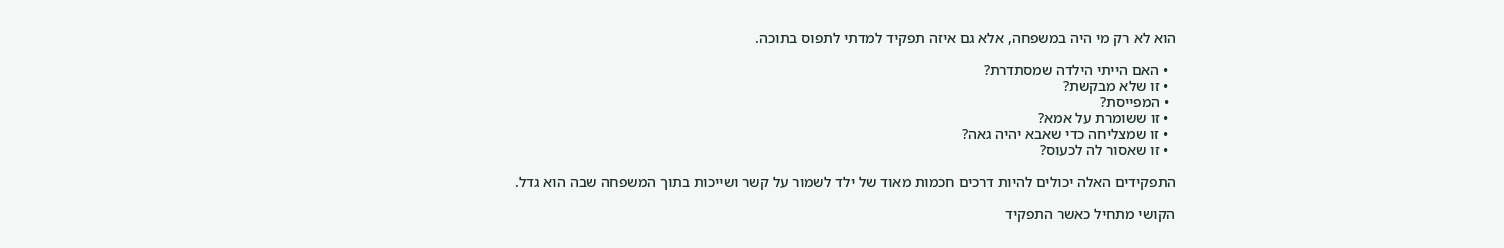הוא לא רק מי היה במשפחה, אלא גם איזה תפקיד למדתי לתפוס בתוכה.

  • האם הייתי הילדה שמסתדרת?
  • זו שלא מבקשת?
  • המפייסת?
  • זו ששומרת על אמא?
  • זו שמצליחה כדי שאבא יהיה גאה?
  • זו שאסור לה לכעוס?

התפקידים האלה יכולים להיות דרכים חכמות מאוד של ילד לשמור על קשר ושייכות בתוך המשפחה שבה הוא גדל.

הקושי מתחיל כאשר התפקיד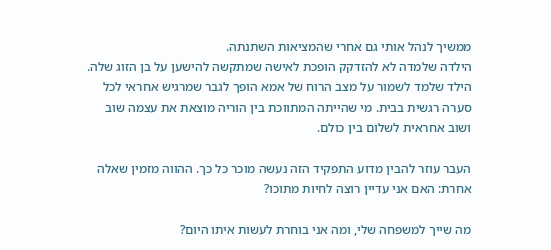ממשיך לנהל אותי גם אחרי שהמציאות השתנתה.
הילדה שלמדה לא להזדקק הופכת לאישה שמתקשה להישען על בן הזוג שלה. הילד שלמד לשמור על מצב הרוח של אמא הופך לגבר שמרגיש אחראי לכל סערה רגשית בבית. מי שהייתה המתווכת בין הוריה מוצאת את עצמה שוב ושוב אחראית לשלום בין כולם.

העבר עוזר להבין מדוע התפקיד הזה נעשה מוכר כל כך. ההווה מזמין שאלה אחרת: האם אני עדיין רוצה לחיות מתוכו?

מה שייך למשפחה שלי, ומה אני בוחרת לעשות איתו היום?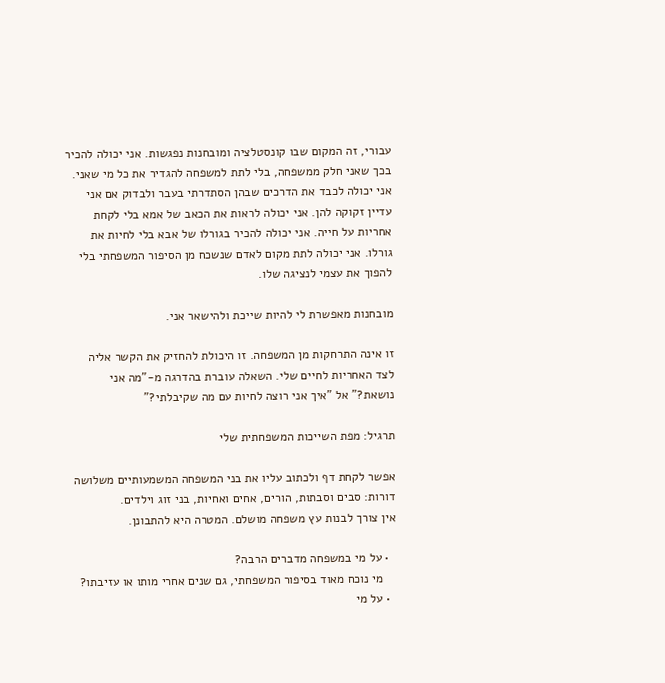עבורי, זה המקום שבו קונסטלציה ומובחנות נפגשות. אני יכולה להכיר בכך שאני חלק ממשפחה, בלי לתת למשפחה להגדיר את כל מי שאני. אני יכולה לכבד את הדרכים שבהן הסתדרתי בעבר ולבדוק אם אני עדיין זקוקה להן. אני יכולה לראות את הכאב של אמא בלי לקחת אחריות על חייה. אני יכולה להכיר בגורלו של אבא בלי לחיות את גורלו. אני יכולה לתת מקום לאדם שנשכח מן הסיפור המשפחתי בלי להפוך את עצמי לנציגה שלו.

מובחנות מאפשרת לי להיות שייכת ולהישאר אני.

זו אינה התרחקות מן המשפחה. זו היכולת להחזיק את הקשר אליה לצד האחריות לחיים שלי. השאלה עוברת בהדרגה מ-"מה אני נושאת?" אל "איך אני רוצה לחיות עם מה שקיבלתי?"

תרגיל: מפת השייכות המשפחתית שלי

אפשר לקחת דף ולכתוב עליו את בני המשפחה המשמעותיים משלושה דורות: סבים וסבתות, הורים, אחים ואחיות, בני זוג וילדים.
אין צורך לבנות עץ משפחה מושלם. המטרה היא להתבונן.

  • על מי במשפחה מדברים הרבה?
    מי נוכח מאוד בסיפור המשפחתי, גם שנים אחרי מותו או עזיבתו?
  • על מי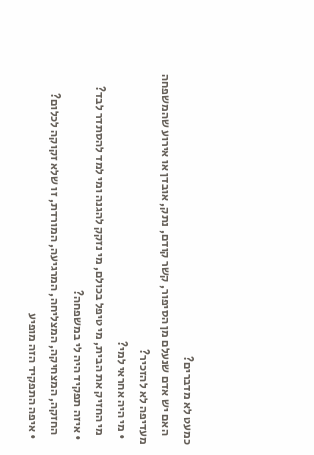כמעט לא מדברים?
    האם יש אדם שנעלם מן הסיפור, קשר קודם, נתק, אובדן או אירוע שהמשפחה מעדיפה לא להזכיר?
  • מי היה אחראי למי?
    מי החזיק את הבית, מי טיפל בכולם, מי נזקק להגנה ומי למד להסתדר לבד?
  • איזה תפקיד היה לי במשפחה?
    החזקה, המצחיקה, המצליחה, המרגיעה, המורדת, זו שלא זקוקה לכלום?
  • איפה התפקיד הזה מופיע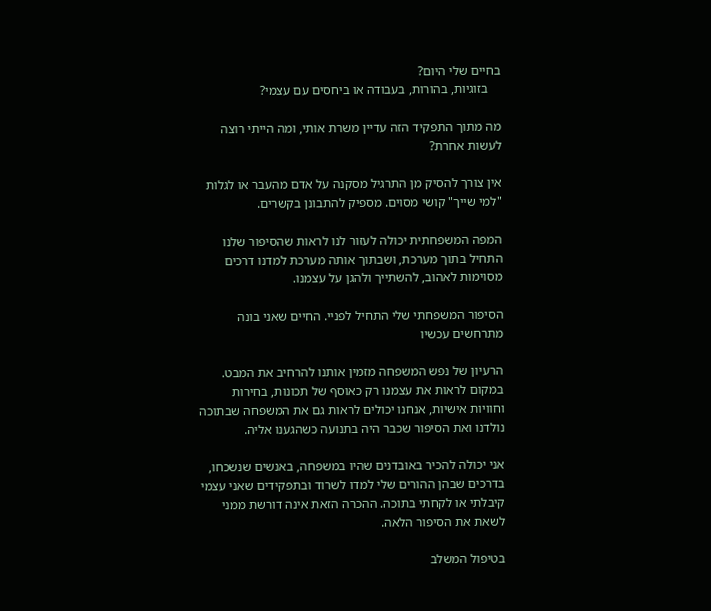בחיים שלי היום?
    בזוגיות, בהורות, בעבודה או ביחסים עם עצמי?

מה מתוך התפקיד הזה עדיין משרת אותי, ומה הייתי רוצה לעשות אחרת?

אין צורך להסיק מן התרגיל מסקנה על אדם מהעבר או לגלות "למי שייך" קושי מסוים. מספיק להתבונן בקשרים.

המפה המשפחתית יכולה לעזור לנו לראות שהסיפור שלנו התחיל בתוך מערכת, ושבתוך אותה מערכת למדנו דרכים מסוימות לאהוב, להשתייך ולהגן על עצמנו.

הסיפור המשפחתי שלי התחיל לפניי. החיים שאני בונה מתרחשים עכשיו

הרעיון של נפש המשפחה מזמין אותנו להרחיב את המבט. במקום לראות את עצמנו רק כאוסף של תכונות, בחירות וחוויות אישיות, אנחנו יכולים לראות גם את המשפחה שבתוכה נולדנו ואת הסיפור שכבר היה בתנועה כשהגענו אליה.

אני יכולה להכיר באובדנים שהיו במשפחה, באנשים שנשכחו, בדרכים שבהן ההורים שלי למדו לשרוד ובתפקידים שאני עצמי קיבלתי או לקחתי בתוכה. ההכרה הזאת אינה דורשת ממני לשאת את הסיפור הלאה.

בטיפול המשלב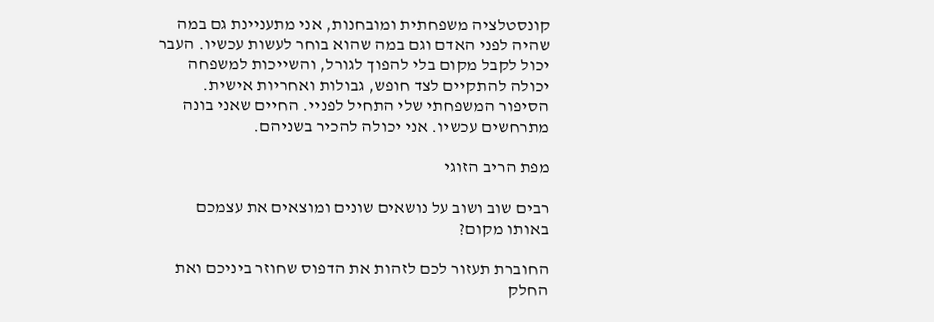קונסטלציה משפחתית ומובחנות, אני מתעניינת גם במה שהיה לפני האדם וגם במה שהוא בוחר לעשות עכשיו. העבר יכול לקבל מקום בלי להפוך לגורל, והשייכות למשפחה יכולה להתקיים לצד חופש, גבולות ואחריות אישית. הסיפור המשפחתי שלי התחיל לפניי. החיים שאני בונה מתרחשים עכשיו. אני יכולה להכיר בשניהם.

מפת הריב הזוגי

רבים שוב ושוב על נושאים שונים ומוצאים את עצמכם באותו מקום?

החוברת תעזור לכם לזהות את הדפוס שחוזר ביניכם ואת החלק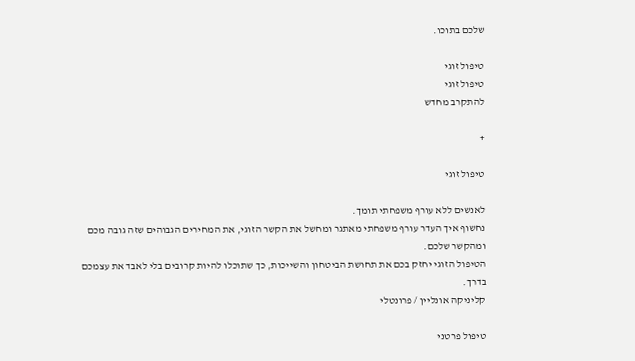שלכם בתוכו.

טיפול זוגי
טיפול זוגי
להתקרב מחדש

+

טיפול זוגי

לאנשים ללא עורף משפחתי תומך.
נחשוף איך העדר עורף משפחתי מאתגר ומחשל את הקשר הזוגי, את המחירים הגבוהים שזה גובה מכם ומהקשר שלכם.
הטיפול הזוגי יחזק בכם את תחושת הביטחון והשייכות, כך שתוכלו להיות קרובים בלי לאבד את עצמכם בדרך.
קליניקה אונליין / פרונטלי

טיפול פרטני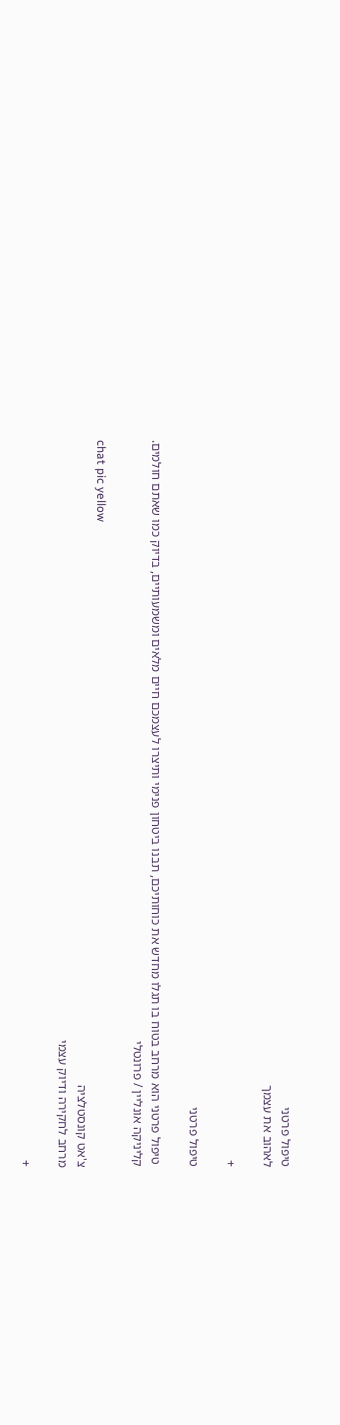טיפול פרטני
לאהוב את עצמך

+

טיפול פרטני

 טיפול פרטני הוא מרחב בטוח בו תגלו מחדש את כוחותיכם, תבנו ביטחון פנימי ותיצרו לעצמכם חיים מלאים ומשמעותיים, בדיוק כמו שאתם חולמים.
קליניקה אונליין / פרונטלי

chat pic yellow
צ'אט קונסטלציה
מרחב לחקירה ודיוק עצמי

+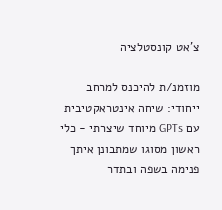צ'אט קונסטלציה

מוזמנ/ת להיכנס למרחב ייחודי: שיחה אינטראקטיבית עם GPTs מיוחד שיצרתי - כלי ראשון מסוגו שמתבונן איתך פנימה בשפה ובתדר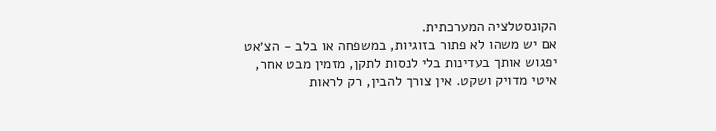הקונסטלציה המערכתית.
אם יש משהו לא פתור בזוגיות, במשפחה או בלב - הצ׳אט יפגוש אותך בעדינות בלי לנסות לתקן, מזמין מבט אחר, איטי מדויק ושקט. אין צורך להבין, רק לראות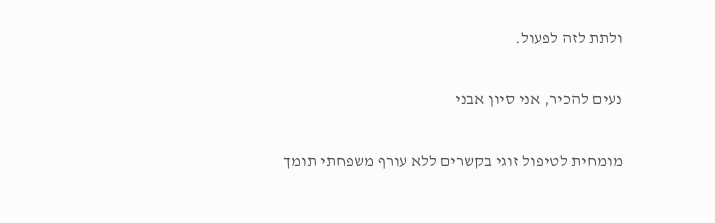ולתת לזה לפעול.

נעים להכיר, אני סיון אבני

מומחית לטיפול זוגי בקשרים ללא עורף משפחתי תומך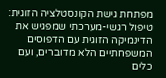מפתחת גישת הקונסטלציה הזוגית: טיפול רגשי-מערכתי שמפגיש את הדינמיקה הזוגית עם הדפוסים המשפחתיים הלא מדוברים, ועם כלים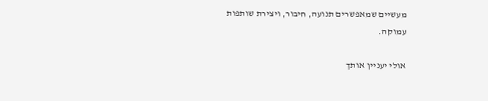מעשיים שמאפשרים תנועה, חיבור, ויצירת שותפות עמוקה.

אולי יעניין אותך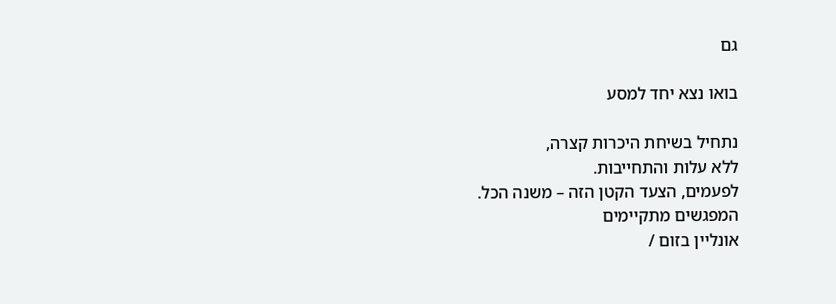גם

בואו נצא יחד למסע

נתחיל בשיחת היכרות קצרה,
ללא עלות והתחייבות.
לפעמים, הצעד הקטן הזה – משנה הכל.
המפגשים מתקיימים
אונליין בזום /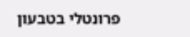פרונטלי בטבעון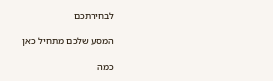לבחירתכם

המסע שלכם מתחיל כאן

כמה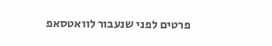פרטים לפני שנעבור לוואטסאפ